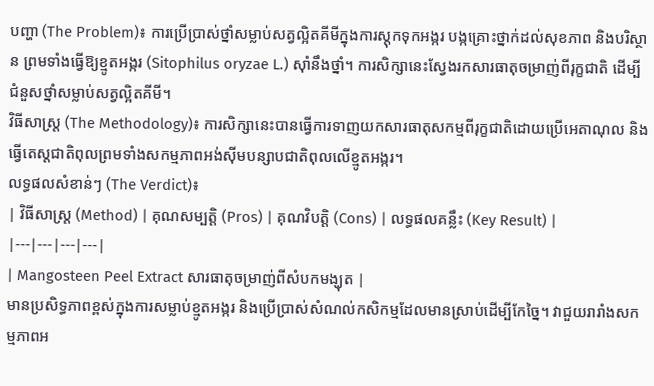បញ្ហា (The Problem)៖ ការប្រើប្រាស់ថ្នាំសម្លាប់សត្វល្អិតគីមីក្នុងការស្តុកទុកអង្ករ បង្កគ្រោះថ្នាក់ដល់សុខភាព និងបរិស្ថាន ព្រមទាំងធ្វើឱ្យខ្មូតអង្ករ (Sitophilus oryzae L.) ស៊ាំនឹងថ្នាំ។ ការសិក្សានេះស្វែងរកសារធាតុចម្រាញ់ពីរុក្ខជាតិ ដើម្បីជំនួសថ្នាំសម្លាប់សត្វល្អិតគីមី។
វិធីសាស្ត្រ (The Methodology)៖ ការសិក្សានេះបានធ្វើការទាញយកសារធាតុសកម្មពីរុក្ខជាតិដោយប្រើអេតាណុល និងធ្វើតេស្តជាតិពុលព្រមទាំងសកម្មភាពអង់ស៊ីមបន្សាបជាតិពុលលើខ្មូតអង្ករ។
លទ្ធផលសំខាន់ៗ (The Verdict)៖
| វិធីសាស្ត្រ (Method) | គុណសម្បត្តិ (Pros) | គុណវិបត្តិ (Cons) | លទ្ធផលគន្លឹះ (Key Result) |
|---|---|---|---|
| Mangosteen Peel Extract សារធាតុចម្រាញ់ពីសំបកមង្ឃុត |
មានប្រសិទ្ធភាពខ្ពស់ក្នុងការសម្លាប់ខ្មូតអង្ករ និងប្រើប្រាស់សំណល់កសិកម្មដែលមានស្រាប់ដើម្បីកែច្នៃ។ វាជួយរារាំងសកម្មភាពអ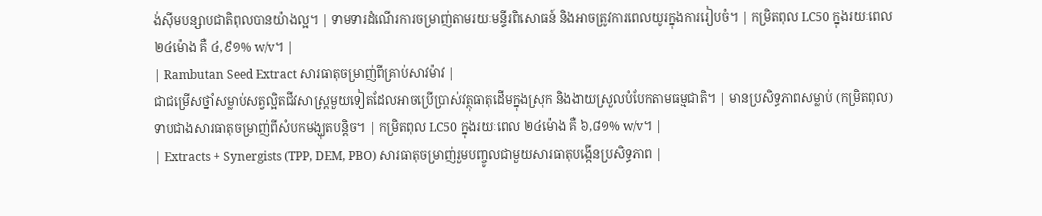ង់ស៊ីមបន្សាបជាតិពុលបានយ៉ាងល្អ។ | ទាមទារដំណើរការចម្រាញ់តាមរយៈមន្ទីរពិសោធន៍ និងអាចត្រូវការពេលយូរក្នុងការរៀបចំ។ | កម្រិតពុល LC50 ក្នុងរយៈពេល ២៤ម៉ោង គឺ ៤,៩១% w/v។ |
| Rambutan Seed Extract សារធាតុចម្រាញ់ពីគ្រាប់សាវម៉ាវ |
ជាជម្រើសថ្នាំសម្លាប់សត្វល្អិតជីវសាស្ត្រមួយទៀតដែលអាចប្រើប្រាស់វត្ថុធាតុដើមក្នុងស្រុក និងងាយស្រួលបំបែកតាមធម្មជាតិ។ | មានប្រសិទ្ធភាពសម្លាប់ (កម្រិតពុល) ទាបជាងសារធាតុចម្រាញ់ពីសំបកមង្ឃុតបន្តិច។ | កម្រិតពុល LC50 ក្នុងរយៈពេល ២៤ម៉ោង គឺ ៦,៨១% w/v។ |
| Extracts + Synergists (TPP, DEM, PBO) សារធាតុចម្រាញ់រួមបញ្ចូលជាមួយសារធាតុបង្កើនប្រសិទ្ធភាព |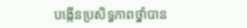បង្កើនប្រសិទ្ធភាពថ្នាំបាន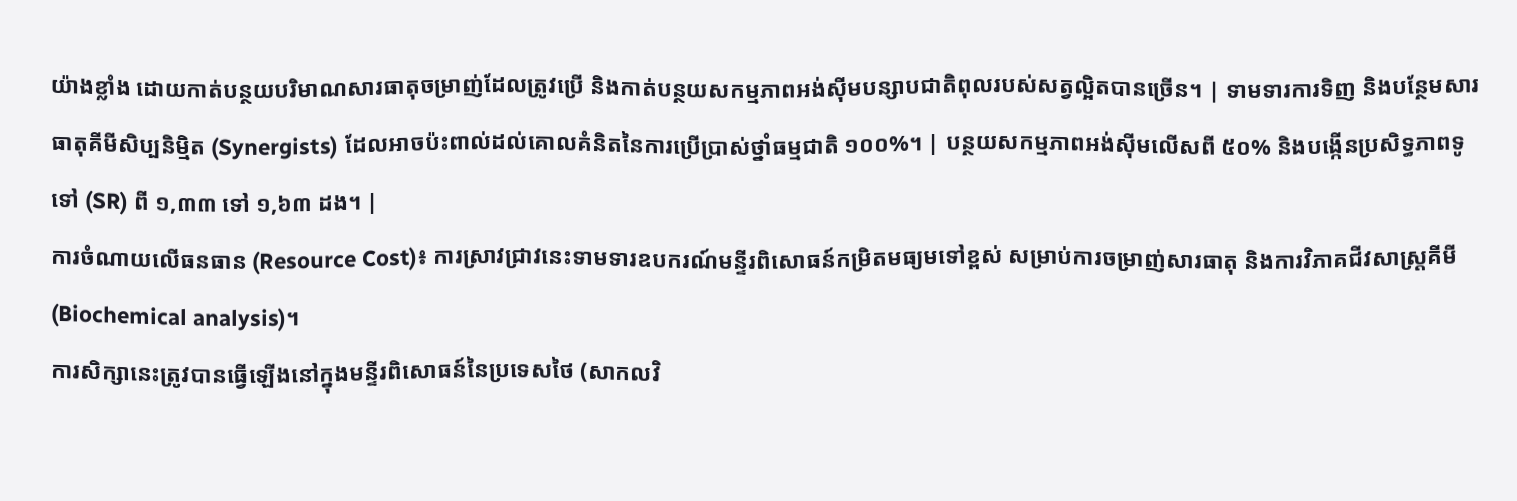យ៉ាងខ្លាំង ដោយកាត់បន្ថយបរិមាណសារធាតុចម្រាញ់ដែលត្រូវប្រើ និងកាត់បន្ថយសកម្មភាពអង់ស៊ីមបន្សាបជាតិពុលរបស់សត្វល្អិតបានច្រើន។ | ទាមទារការទិញ និងបន្ថែមសារធាតុគីមីសិប្បនិម្មិត (Synergists) ដែលអាចប៉ះពាល់ដល់គោលគំនិតនៃការប្រើប្រាស់ថ្នាំធម្មជាតិ ១០០%។ | បន្ថយសកម្មភាពអង់ស៊ីមលើសពី ៥០% និងបង្កើនប្រសិទ្ធភាពទូទៅ (SR) ពី ១,៣៣ ទៅ ១,៦៣ ដង។ |
ការចំណាយលើធនធាន (Resource Cost)៖ ការស្រាវជ្រាវនេះទាមទារឧបករណ៍មន្ទីរពិសោធន៍កម្រិតមធ្យមទៅខ្ពស់ សម្រាប់ការចម្រាញ់សារធាតុ និងការវិភាគជីវសាស្ត្រគីមី (Biochemical analysis)។
ការសិក្សានេះត្រូវបានធ្វើឡើងនៅក្នុងមន្ទីរពិសោធន៍នៃប្រទេសថៃ (សាកលវិ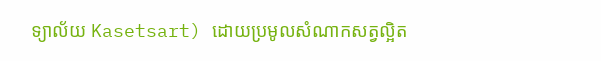ទ្យាល័យ Kasetsart) ដោយប្រមូលសំណាកសត្វល្អិត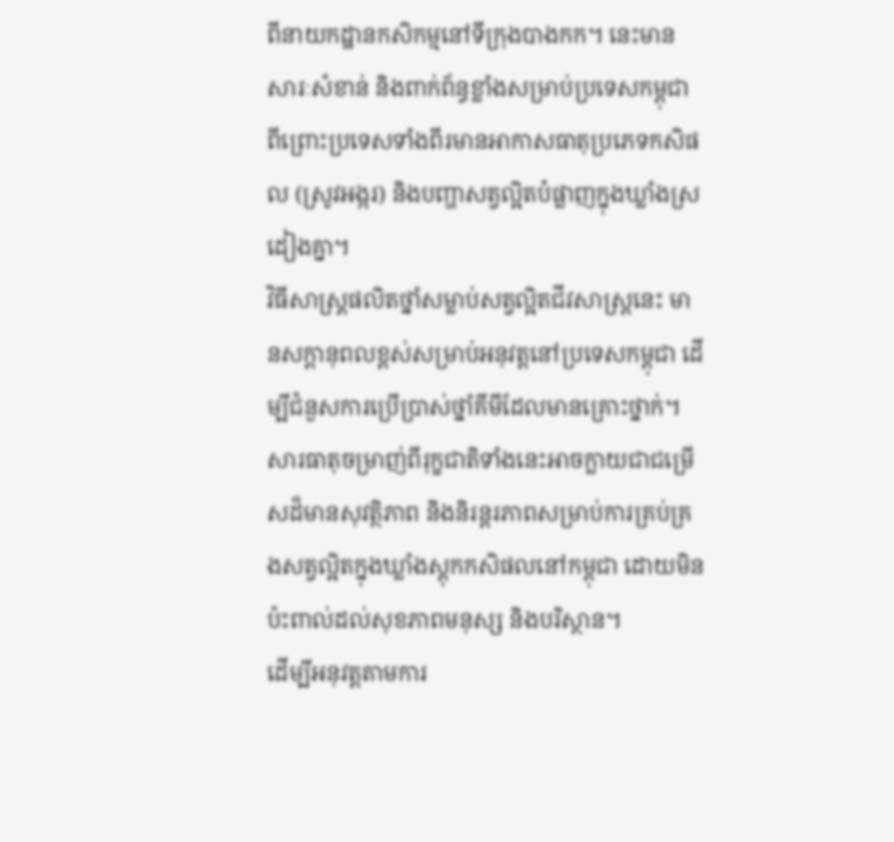ពីនាយកដ្ឋានកសិកម្មនៅទីក្រុងបាងកក។ នេះមានសារៈសំខាន់ និងពាក់ព័ន្ធខ្លាំងសម្រាប់ប្រទេសកម្ពុជា ពីព្រោះប្រទេសទាំងពីរមានអាកាសធាតុប្រភេទកសិផល (ស្រូវអង្ករ) និងបញ្ហាសត្វល្អិតបំផ្លាញក្នុងឃ្លាំងស្រដៀងគ្នា។
វិធីសាស្ត្រផលិតថ្នាំសម្លាប់សត្វល្អិតជីវសាស្ត្រនេះ មានសក្តានុពលខ្ពស់សម្រាប់អនុវត្តនៅប្រទេសកម្ពុជា ដើម្បីជំនួសការប្រើប្រាស់ថ្នាំគីមីដែលមានគ្រោះថ្នាក់។
សារធាតុចម្រាញ់ពីរុក្ខជាតិទាំងនេះអាចក្លាយជាជម្រើសដ៏មានសុវត្ថិភាព និងនិរន្តរភាពសម្រាប់ការគ្រប់គ្រងសត្វល្អិតក្នុងឃ្លាំងស្តុកកសិផលនៅកម្ពុជា ដោយមិនប៉ះពាល់ដល់សុខភាពមនុស្ស និងបរិស្ថាន។
ដើម្បីអនុវត្តតាមការ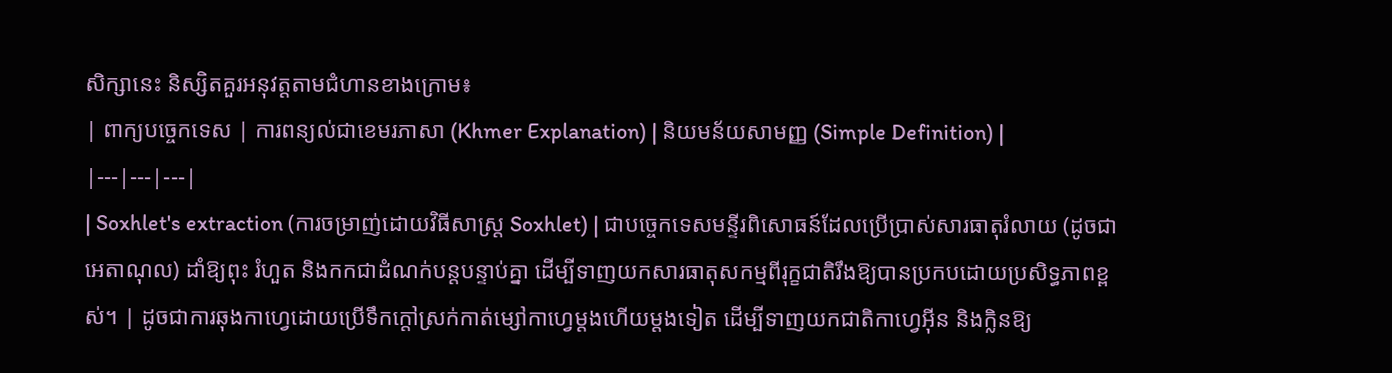សិក្សានេះ និស្សិតគួរអនុវត្តតាមជំហានខាងក្រោម៖
| ពាក្យបច្ចេកទេស | ការពន្យល់ជាខេមរភាសា (Khmer Explanation) | និយមន័យសាមញ្ញ (Simple Definition) |
|---|---|---|
| Soxhlet's extraction (ការចម្រាញ់ដោយវិធីសាស្ត្រ Soxhlet) | ជាបច្ចេកទេសមន្ទីរពិសោធន៍ដែលប្រើប្រាស់សារធាតុរំលាយ (ដូចជាអេតាណុល) ដាំឱ្យពុះ រំហួត និងកកជាដំណក់បន្តបន្ទាប់គ្នា ដើម្បីទាញយកសារធាតុសកម្មពីរុក្ខជាតិរឹងឱ្យបានប្រកបដោយប្រសិទ្ធភាពខ្ពស់។ | ដូចជាការឆុងកាហ្វេដោយប្រើទឹកក្តៅស្រក់កាត់ម្សៅកាហ្វេម្តងហើយម្តងទៀត ដើម្បីទាញយកជាតិកាហ្វេអ៊ីន និងក្លិនឱ្យ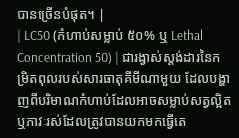បានច្រើនបំផុត។ |
| LC50 (កំហាប់សម្លាប់ ៥០% ឬ Lethal Concentration 50) | ជារង្វាស់ស្តង់ដារនៃកម្រិតពុលរបស់សារធាតុគីមីណាមួយ ដែលបង្ហាញពីបរិមាណកំហាប់ដែលអាចសម្លាប់សត្វល្អិត ឬភាវៈរស់ដែលត្រូវបានយកមកធ្វើតេ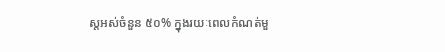ស្តអស់ចំនួន ៥០% ក្នុងរយៈពេលកំណត់មួ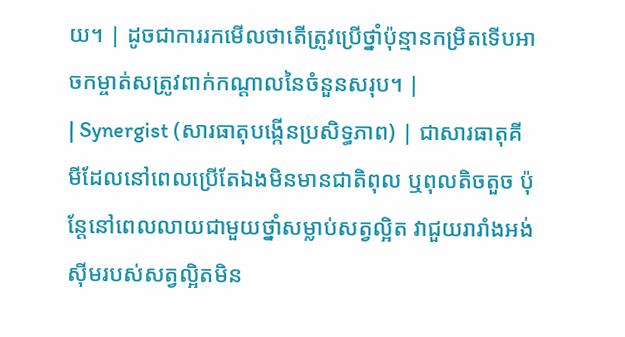យ។ | ដូចជាការរកមើលថាតើត្រូវប្រើថ្នាំប៉ុន្មានកម្រិតទើបអាចកម្ចាត់សត្រូវពាក់កណ្តាលនៃចំនួនសរុប។ |
| Synergist (សារធាតុបង្កើនប្រសិទ្ធភាព) | ជាសារធាតុគីមីដែលនៅពេលប្រើតែឯងមិនមានជាតិពុល ឬពុលតិចតួច ប៉ុន្តែនៅពេលលាយជាមួយថ្នាំសម្លាប់សត្វល្អិត វាជួយរារាំងអង់ស៊ីមរបស់សត្វល្អិតមិន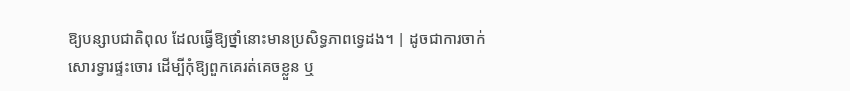ឱ្យបន្សាបជាតិពុល ដែលធ្វើឱ្យថ្នាំនោះមានប្រសិទ្ធភាពទ្វេដង។ | ដូចជាការចាក់សោរទ្វារផ្ទះចោរ ដើម្បីកុំឱ្យពួកគេរត់គេចខ្លួន ឬ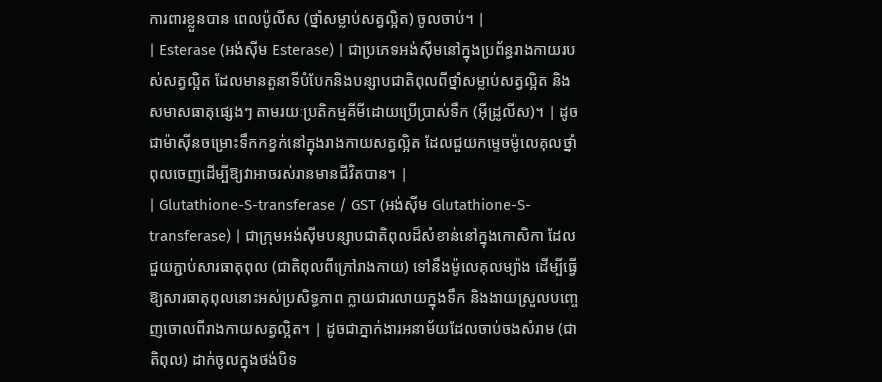ការពារខ្លួនបាន ពេលប៉ូលីស (ថ្នាំសម្លាប់សត្វល្អិត) ចូលចាប់។ |
| Esterase (អង់ស៊ីម Esterase) | ជាប្រភេទអង់ស៊ីមនៅក្នុងប្រព័ន្ធរាងកាយរបស់សត្វល្អិត ដែលមានតួនាទីបំបែកនិងបន្សាបជាតិពុលពីថ្នាំសម្លាប់សត្វល្អិត និងសមាសធាតុផ្សេងៗ តាមរយៈប្រតិកម្មគីមីដោយប្រើប្រាស់ទឹក (អ៊ីដ្រូលីស)។ | ដូចជាម៉ាស៊ីនចម្រោះទឹកកខ្វក់នៅក្នុងរាងកាយសត្វល្អិត ដែលជួយកម្ទេចម៉ូលេគុលថ្នាំពុលចេញដើម្បីឱ្យវាអាចរស់រានមានជីវិតបាន។ |
| Glutathione-S-transferase / GST (អង់ស៊ីម Glutathione-S-transferase) | ជាក្រុមអង់ស៊ីមបន្សាបជាតិពុលដ៏សំខាន់នៅក្នុងកោសិកា ដែលជួយភ្ជាប់សារធាតុពុល (ជាតិពុលពីក្រៅរាងកាយ) ទៅនឹងម៉ូលេគុលម្យ៉ាង ដើម្បីធ្វើឱ្យសារធាតុពុលនោះអស់ប្រសិទ្ធភាព ក្លាយជារលាយក្នុងទឹក និងងាយស្រួលបញ្ចេញចោលពីរាងកាយសត្វល្អិត។ | ដូចជាភ្នាក់ងារអនាម័យដែលចាប់ចងសំរាម (ជាតិពុល) ដាក់ចូលក្នុងថង់បិទ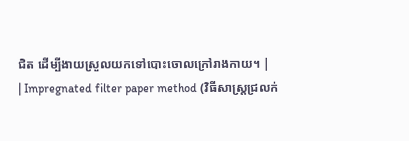ជិត ដើម្បីងាយស្រួលយកទៅបោះចោលក្រៅរាងកាយ។ |
| Impregnated filter paper method (វិធីសាស្ត្រជ្រលក់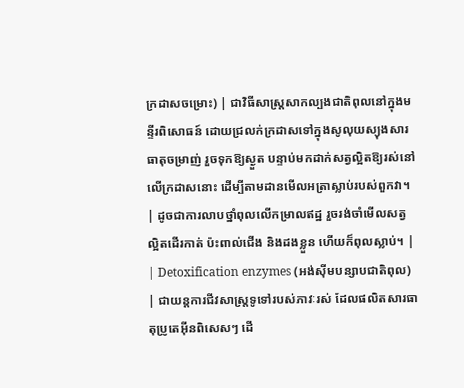ក្រដាសចម្រោះ) | ជាវិធីសាស្ត្រសាកល្បងជាតិពុលនៅក្នុងមន្ទីរពិសោធន៍ ដោយជ្រលក់ក្រដាសទៅក្នុងសូលុយស្យុងសារធាតុចម្រាញ់ រួចទុកឱ្យស្ងួត បន្ទាប់មកដាក់សត្វល្អិតឱ្យរស់នៅលើក្រដាសនោះ ដើម្បីតាមដានមើលអត្រាស្លាប់របស់ពួកវា។ | ដូចជាការលាបថ្នាំពុលលើកម្រាលឥដ្ឋ រួចរង់ចាំមើលសត្វល្អិតដើរកាត់ ប៉ះពាល់ជើង និងដងខ្លួន ហើយក៏ពុលស្លាប់។ |
| Detoxification enzymes (អង់ស៊ីមបន្សាបជាតិពុល) | ជាយន្តការជីវសាស្ត្រទូទៅរបស់ភាវៈរស់ ដែលផលិតសារធាតុប្រូតេអ៊ីនពិសេសៗ ដើ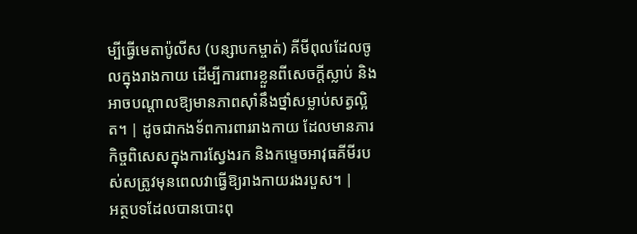ម្បីធ្វើមេតាប៉ូលីស (បន្សាបកម្ចាត់) គីមីពុលដែលចូលក្នុងរាងកាយ ដើម្បីការពារខ្លួនពីសេចក្តីស្លាប់ និងអាចបណ្តាលឱ្យមានភាពស៊ាំនឹងថ្នាំសម្លាប់សត្វល្អិត។ | ដូចជាកងទ័ពការពាររាងកាយ ដែលមានភារកិច្ចពិសេសក្នុងការស្វែងរក និងកម្ទេចអាវុធគីមីរបស់សត្រូវមុនពេលវាធ្វើឱ្យរាងកាយរងរបួស។ |
អត្ថបទដែលបានបោះពុ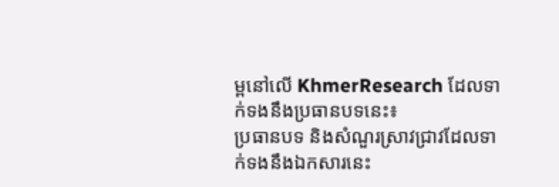ម្ពនៅលើ KhmerResearch ដែលទាក់ទងនឹងប្រធានបទនេះ៖
ប្រធានបទ និងសំណួរស្រាវជ្រាវដែលទាក់ទងនឹងឯកសារនេះ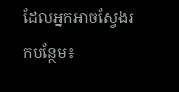ដែលអ្នកអាចស្វែងរកបន្ថែម៖